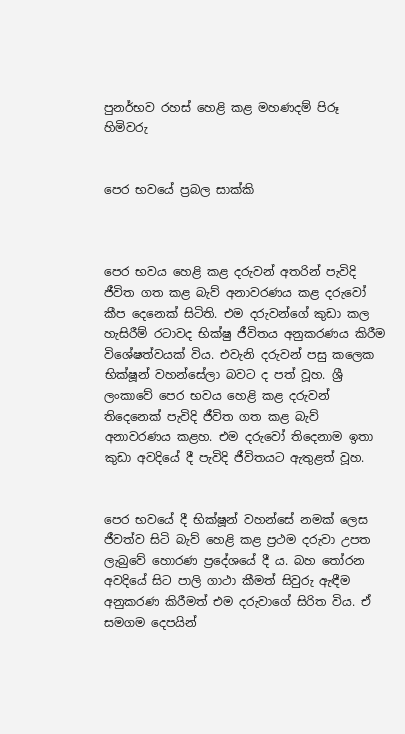පුනර්භව රහස් හෙළි කළ මහණදම් පිරූ හිමිවරු


පෙර භවයේ ප්‍රබල සාක්කි



පෙර භවය හෙළි කළ දරුවන් අතරින් පැවිදි ජීවිත ගත කළ බැව් අනාවරණය කළ දරුවෝ කීප දෙනෙක් සිටිති. එම දරුවන්ගේ කුඩා කල හැසිරීම් රටාවද භික්ෂු ජීවිතය අනුකරණය කිරීම විශේෂත්වයක් විය. එවැනි දරුවන් පසු කලෙක භික්ෂූන් වහන්සේලා බවට ද පත් වූහ. ශ්‍රී ලංකාවේ පෙර භවය හෙළි කළ දරුවන් තිදෙනෙක් පැවිදි ජීවිත ගත කළ බැව් අනාවරණය කළහ. එම දරුවෝ තිදෙනාම ඉතා කුඩා අවදියේ දී පැවිදි ජීවිතයට ඇතුළත් වූහ.


පෙර භවයේ දී භික්ෂූන් වහන්සේ නමක් ලෙස ජීවත්ව සිටි බැව් හෙළි කළ ප්‍රථම දරුවා උපත ලැබුවේ හොරණ ප්‍රදේශයේ දී ය. බහ තෝරන අවදියේ සිට පාලි ගාථා කීමත් සිවුරු ඇඳීම අනුකරණ කිරීමත් එම දරුවාගේ සිරිත විය. ඒ සමගම දෙපයින්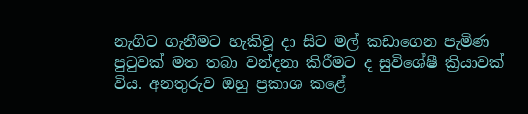නැගිට ගැනීමට හැකිවූ දා සිට මල් කඩාගෙන පැමිණ පුටුවක් මත තබා වන්දනා කිරීමට ද සුවිශේෂී ක්‍රියාවක් විය. අනතුරුව ඔහු ප්‍රකාශ කළේ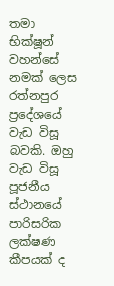තමා භික්ෂූන් වහන්සේ නමක් ලෙස රත්නපුර ප්‍රදේශයේ වැඩ විසූ බවකි. ඔහු වැඩ විසූ පූජනීය ස්ථානයේ පාරිසරික ලක්ෂණ කීපයක් ද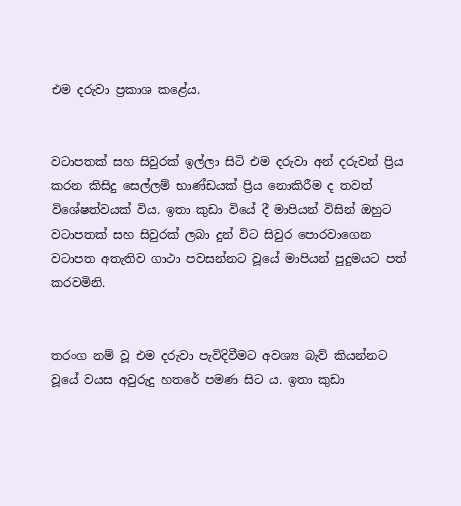එම දරුවා ප්‍රකාශ කළේය.


වටාපතක් සහ සිවුරක් ඉල්ලා සිටි එම දරුවා අන් දරුවන් ප්‍රිය කරන කිසිදු සෙල්ලම් භාණ්ඩයක් ප්‍රිය නොකිරීම ද තවත් විශේෂත්වයක් විය. ඉතා කුඩා වියේ දී මාපියන් විසින් ඔහුට වටාපතක් සහ සිවුරක් ලබා දුන් විට සිවුර පොරවාගෙන වටාපත අතැතිව ගාථා පවසන්නට වූයේ මාපියන් පුදුමයට පත් කරවමිනි.


තරංග නම් වූ එම දරුවා පැවිදිවීමට අවශ්‍ය බැව් කියන්නට වූයේ වයස අවුරුදු හතරේ පමණ සිට ය. ඉතා කුඩා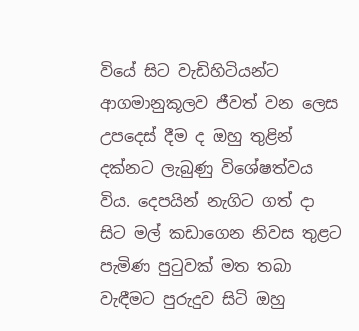වියේ සිට වැඩිහිටියන්ට ආගමානුකූලව ජීවත් වන ලෙස උපදෙස් දීම ද ඔහු තුළින් දක්නට ලැබුණු විශේෂත්වය විය. දෙපයින් නැගිට ගත් දා සිට මල් කඩාගෙන නිවස තුළට පැමිණ පුටුවක් මත තබා වැඳීමට පුරුදුව සිටි ඔහු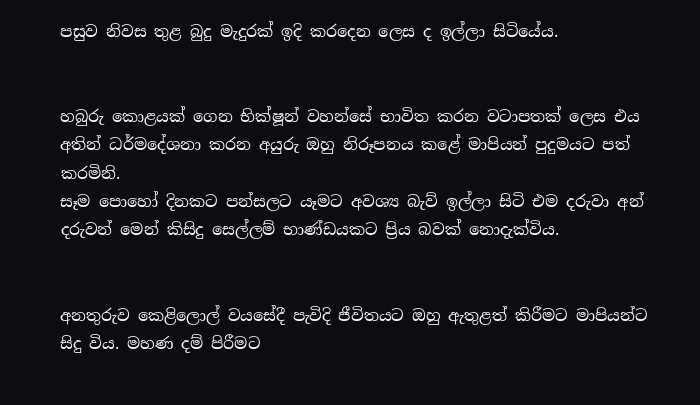පසුව නිවස තුළ බුදු මැදුරක් ඉදි කරදෙන ලෙස ද ඉල්ලා සිටියේය.


හබුරු කොළයක් ගෙන භික්ෂූන් වහන්සේ භාවිත කරන වටාපතක් ලෙස එය අතින් ධර්මදේශනා කරන අයුරු ඔහු නිරූපනය කළේ මාපියන් පුදුමයට පත් කරමිනි.
සෑම පොහෝ දිනකට පන්සලට යෑමට අවශ්‍ය බැව් ඉල්ලා සිටි එම දරුවා අන් දරුවන් මෙන් කිසිදු සෙල්ලම් භාණ්ඩයකට ප්‍රිය බවක් නොදැක්විය.


අනතුරුව කෙළිලොල් වයසේදී පැවිදි ජීවිතයට ඔහු ඇතුළත් කිරීමට මාපියන්ට සිදු විය. මහණ දම් පිරීමට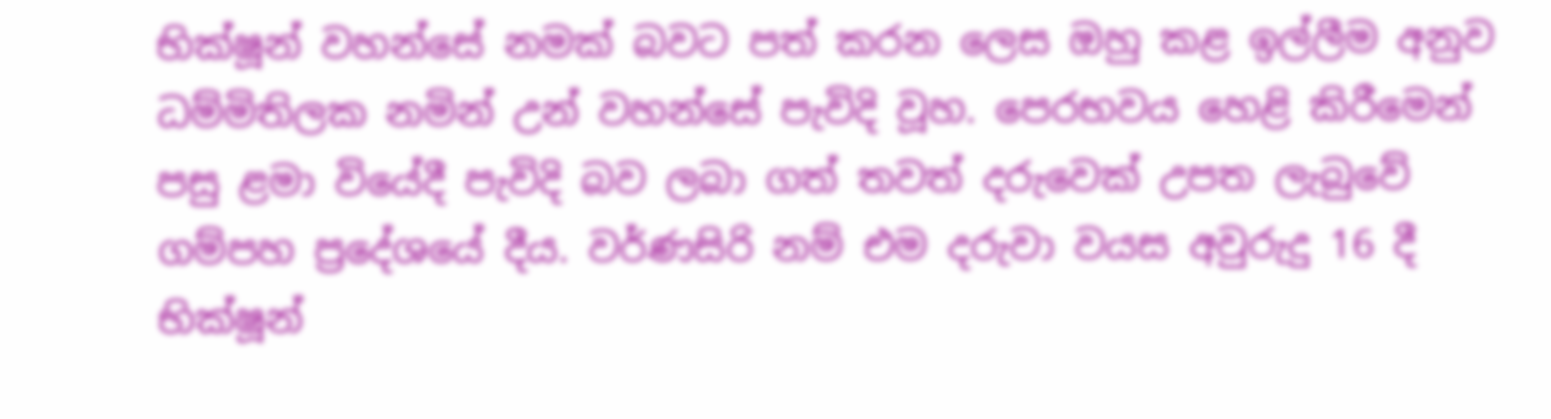භික්ෂූන් වහන්සේ නමක් බවට පත් කරන ලෙස ඔහු කළ ඉල්ලීම අනුව ධම්මිතිලක නමින් උන් වහන්සේ පැවිදි වූහ. පෙරභවය හෙළි කිරීමෙන් පසු ළමා වියේදී පැවිදි බව ලබා ගත් තවත් දරුවෙක් උපත ලැබුවේ ගම්පහ ප්‍රදේශයේ දීය. වර්ණසිරි නම් එම දරුවා වයස අවුරුදු 16 දී භික්ෂූන්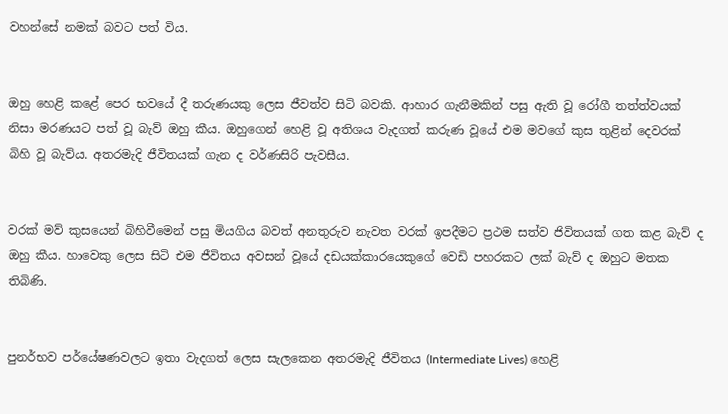වහන්සේ නමක් බවට පත් විය.


ඔහු හෙළි කළේ පෙර භවයේ දී තරුණයකු ලෙස ජීවත්ව සිටි බවකි. ආහාර ගැනීමකින් පසු ඇති වූ රෝගී තත්ත්වයක් නිසා මරණයට පත් වූ බැව් ඔහු කීය. ඔහුගෙන් හෙළි වූ අතිශය වැදගත් කරුණ වූයේ එම මවගේ කුස තුළින් දෙවරක් බිහි වූ බැව්ය. අතරමැදි ජීවිතයක් ගැන ද වර්ණසිරි පැවසීය.


වරක් මව් කුසයෙන් බිහිවීමෙන් පසු මියගිය බවත් අනතුරුව නැවත වරක් ඉපදීමට ප්‍රථම සත්ව ජිවිතයක් ගත කළ බැව් ද ඔහු කීය. හාවෙකු ලෙස සිටි එම ජීවිතය අවසන් වූයේ දඩයක්කාරයෙකුගේ වෙඩි පහරකට ලක් බැව් ද ඔහුට මතක තිබිණි.


පුනර්භව පර්යේෂණවලට ඉතා වැදගත් ලෙස සැලකෙන අතරමැදි ජීවිතය (Intermediate Lives) හෙළි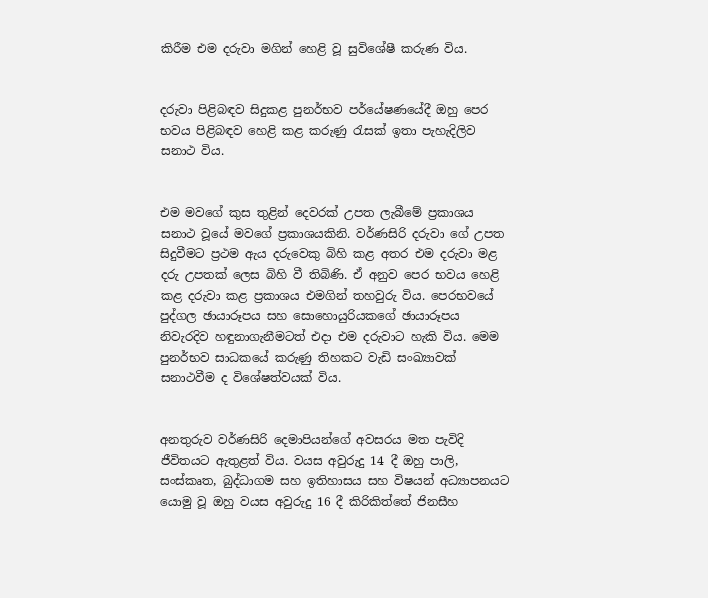කිරීම එම දරුවා මගින් හෙළි වූ සුවිශේෂී කරුණ විය.


දරුවා පිළිබඳව සිදුකළ පුනර්භව පර්යේෂණයේදී ඔහු පෙර භවය පිළිබඳව හෙළි කළ කරුණු රැසක් ඉතා පැහැදිලිව සනාථ විය.


එම මවගේ කුස තුළින් දෙවරක් උපත ලැබීමේ ප්‍රකාශය සනාථ වූයේ මවගේ ප්‍රකාශයකිනි. වර්ණසිරි දරුවා ගේ උපත සිදුවීමට ප්‍රථම ඇය දරුවෙකු බිහි කළ අතර එම දරුවා මළ දරු උපතක් ලෙස බිහි වී තිබිණි. ඒ අනුව පෙර භවය හෙළි කළ දරුවා කළ ප්‍රකාශය එමගින් තහවුරු විය. පෙරභවයේ පුද්ගල ඡායාරූපය සහ සොහොයුරියකගේ ඡායාරූපය නිවැරදිව හඳුනාගැනීමටත් එදා එම දරුවාට හැකි විය. මෙම පුනර්භව සාධකයේ කරුණු තිහකට වැඩි සංඛ්‍යාවක් සනාථවීම ද විශේෂත්වයක් විය.


අනතුරුව වර්ණසිරි දෙමාපියන්ගේ අවසරය මත පැවිදි ජීවිතයට ඇතුළත් විය. වයස අවුරුදු 14 දී ඔහු පාලි, සංස්කෘත, බුද්ධාගම සහ ඉතිහාසය සහ විෂයන් අධ්‍යාපනයට යොමු වූ ඔහු වයස අවුරුදු 16 දී කිරිකිත්තේ ජිනසීහ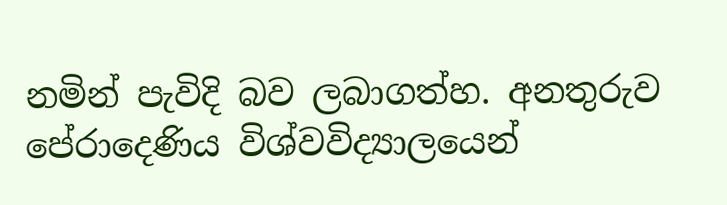නමින් පැවිදි බව ලබාගත්හ. අනතුරුව පේරාදෙණිය විශ්වවිද්‍යාලයෙන්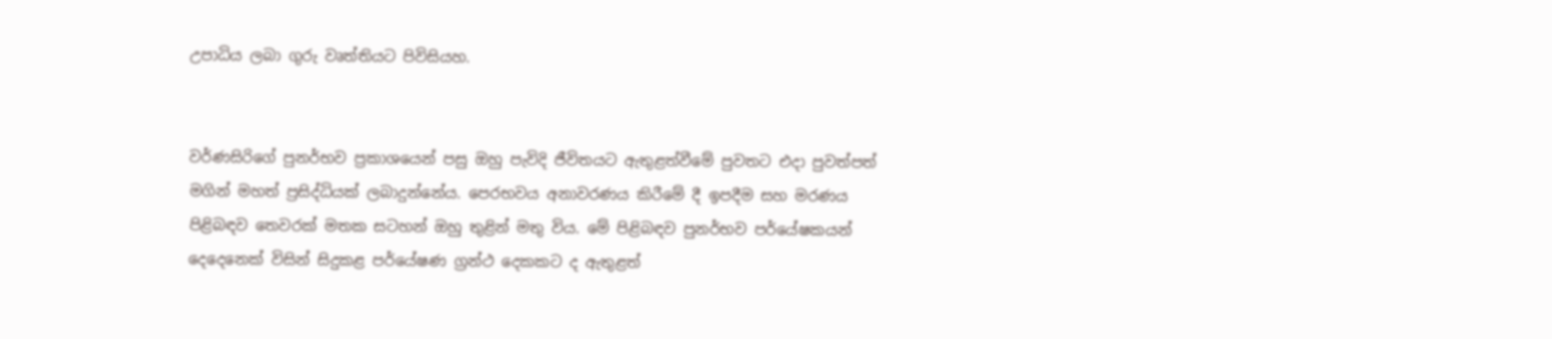උපාධිය ලබා ගුරු වෘත්තියට පිවිසියහ.


වර්ණසිරිගේ පුනර්භව ප්‍රකාශයෙන් පසු ඔහු පැවිදි ජීවිතයට ඇතුළත්වීමේ පුවතට එදා පුවත්පත් මගින් මහත් ප්‍රසිද්ධියක් ලබාදුන්නේය. පෙරභවය අනාවරණය කිරීමේ දී ඉපදීම සහ මරණය පිළිබඳව තෙවරක් මතක සටහන් ඔහු තුළින් මතු විය. මේ පිළිබඳව පුනර්භව පර්යේෂකයන් දෙදෙනෙක් විසින් සිදුකළ පර්යේෂණ ග්‍රන්ථ දෙකකට ද ඇතුළත්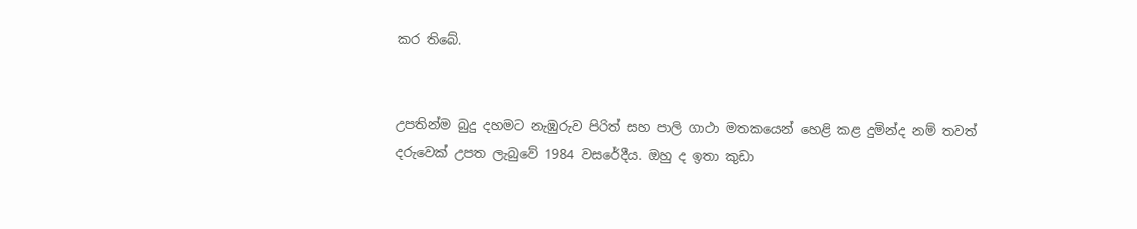කර තිබේ.


උපතින්ම බුදු දහමට නැඹුරුව පිරිත් සහ පාලි ගාථා මතකයෙන් හෙළි කළ දුමින්ද නම් තවත් දරුවෙක් උපත ලැබුවේ 1984 වසරේදීය. ඔහු ද ඉතා කුඩා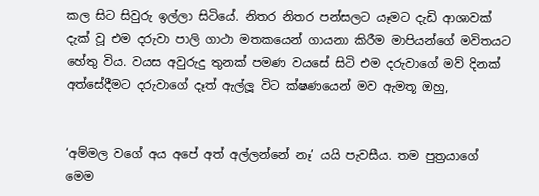කල සිට සිවුරු ඉල්ලා සිටියේ. නිතර නිතර පන්සලට යෑමට දැඩි ආශාවක් දැක් වූ එම දරුවා පාලි ගාථා මතකයෙන් ගායනා කිරීම මාපියන්ගේ මවිතයට හේතු විය. වයස අවුරුදු තුනක් පමණ වයසේ සිටි එම දරුවාගේ මව් දිනක් අත්සේදීමට දරුවාගේ දෑත් ඇල්ලූ විට ක්ෂණයෙන් මව ඇමතූ ඔහු,


‘අම්මල වගේ අය අපේ අත් අල්ලන්නේ නෑ’ යයි පැවසීය. තම පුත්‍රයාගේ මෙම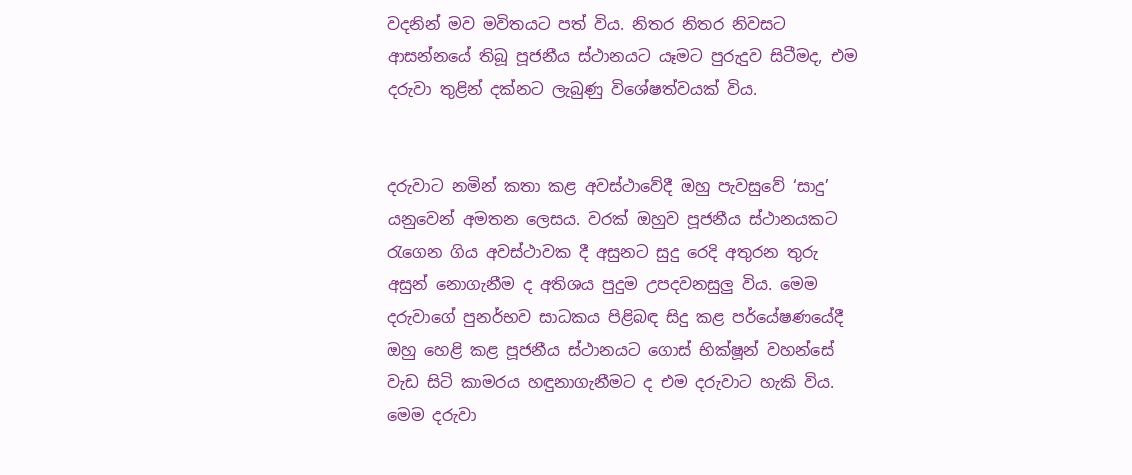වදනින් මව මවිතයට පත් විය. නිතර නිතර නිවසට ආසන්නයේ තිබූ පූජනීය ස්ථානයට යෑමට පුරුදුව සිටීමද, එම දරුවා තුළින් දක්නට ලැබුණු විශේෂත්වයක් විය.


දරුවාට නමින් කතා කළ අවස්ථාවේදී ඔහු පැවසුවේ ‘සාදු’ යනුවෙන් අමතන ලෙසය. වරක් ඔහුව පූජනීය ස්ථානයකට රැගෙන ගිය අවස්ථාවක දී අසුනට සුදු රෙදි අතුරන තුරු අසුන් නොගැනීම ද අතිශය පුදුම උපදවනසුලු විය. මෙම දරුවාගේ පුනර්භව සාධකය පිළිබඳ සිදු කළ පර්යේෂණයේදී ඔහු හෙළි කළ පූජනීය ස්ථානයට ගොස් භික්ෂූන් වහන්සේ වැඩ සිටි කාමරය හඳුනාගැනීමට ද එම දරුවාට හැකි විය. මෙම දරුවා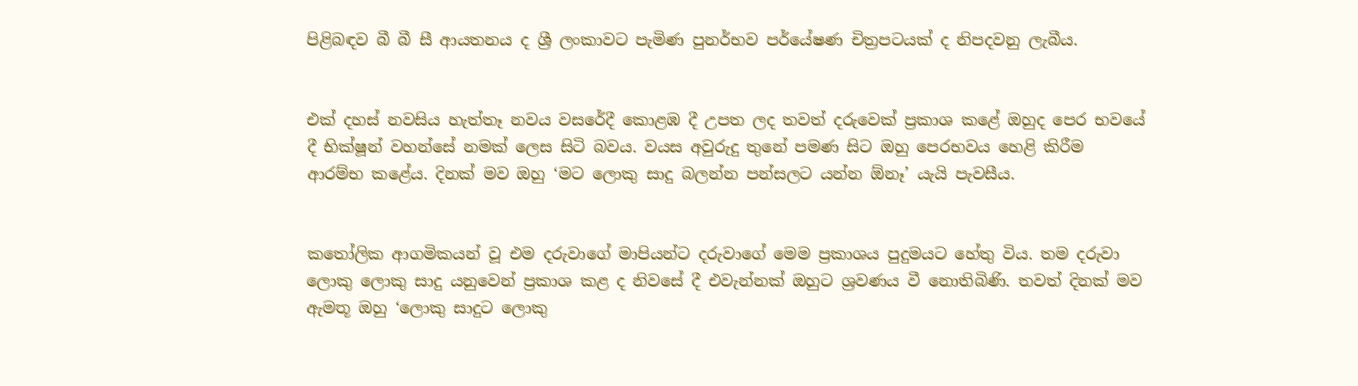පිළිබඳව බී බී සී ආයතනය ද ශ්‍රී ලංකාවට පැමිණ පුනර්භව පර්යේෂණ චිත්‍රපටයක් ද නිපදවනු ලැබීය.


එක් දහස් නවසිය හැත්තෑ නවය වසරේදී කොළඹ දී උපත ලද තවත් දරුවෙක් ප්‍රකාශ කළේ ඔහුද පෙර භවයේ දී භික්ෂූන් වහන්සේ නමක් ලෙස සිටි බවය. වයස අවුරුදු තුනේ පමණ සිට ඔහු පෙරභවය හෙළි කිරීම ආරම්භ කළේය. දිනක් මව ඔහු ‘මට ලොකු සාදු බලන්න පන්සලට යන්න ඕනෑ’ යැයි පැවසීය.


කතෝලික ආගමිකයන් වූ එම දරුවාගේ මාපියන්ට දරුවාගේ මෙම ප්‍රකාශය පුදුමයට හේතු විය. තම දරුවා ලොකු ලොකු සාදු යනුවෙන් ප්‍රකාශ කළ ද නිවසේ දී එවැන්නක් ඔහුට ශ්‍රවණය වී නොතිබිණි. තවත් දිනක් මව ඇමතූ ඔහු ‘ලොකු සාදුට ලොකු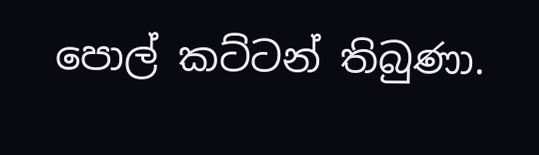පොල් කට්ටන් තිබුණා.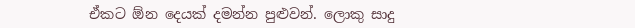ඒකට ඕන දෙයක් දමන්න පුළුවන්. ලොකු සාදු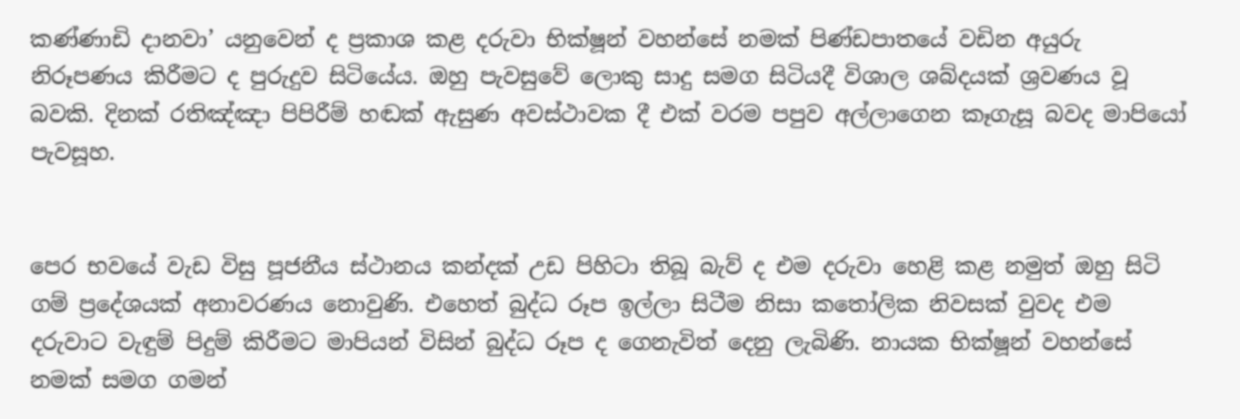කණ්ණාඩි දානවා’ යනුවෙන් ද ප්‍රකාශ කළ දරුවා භික්ෂූන් වහන්සේ නමක් පිණ්ඩපාතයේ වඩින අයුරු නිරූපණය කිරීමට ද පුරුදුව සිටියේය. ඔහු පැවසුවේ ලොකු සාදු සමග සිටියදී විශාල ශබ්දයක් ශ්‍රවණය වූ බවකි. දිනක් රතිඤ්ඤා පිපිරීම් හඬක් ඇසුණ අවස්ථාවක දී එක් වරම පපුව අල්ලාගෙන කෑගැසූ බවද මාපියෝ පැවසූහ.


පෙර භවයේ වැඩ විසු පූජනීය ස්ථානය කන්දක් උඩ පිහිටා තිබූ බැව් ද එම දරුවා හෙළි කළ නමුත් ඔහු සිටි ගම් ප්‍රදේශයක් අනාවරණය නොවුණි. එහෙත් බුද්ධ රූප ඉල්ලා සිටීම නිසා කතෝලික නිවසක් වුවද එම දරුවාට වැඳුම් පිදුම් කිරීමට මාපියන් විසින් බුද්ධ රූප ද ගෙනැවිත් දෙනු ලැබිණි. නායක භික්ෂූන් වහන්සේ නමක් සමග ගමන්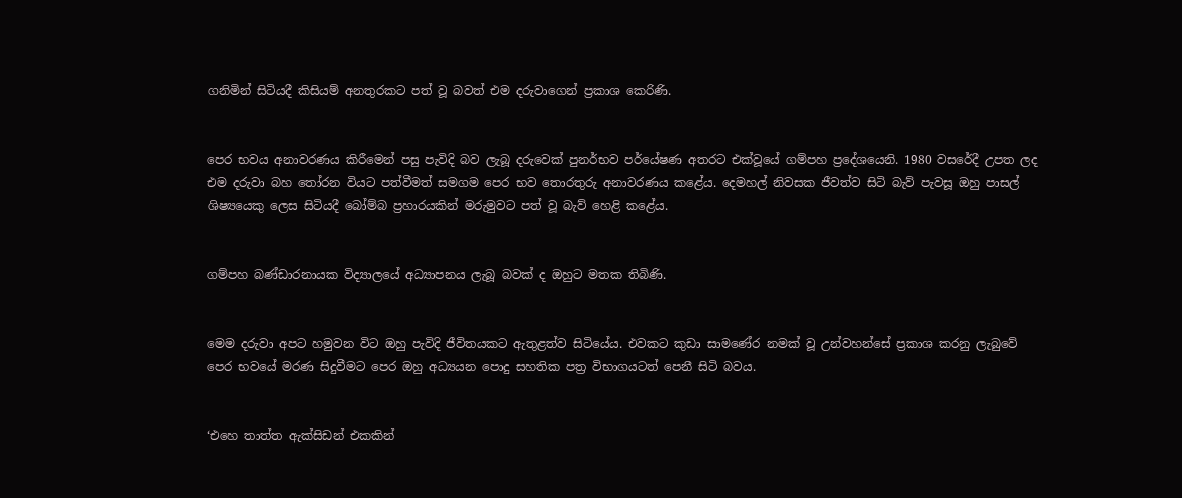ගනිමින් සිටියදී කිසියම් අනතුරකට පත් වූ බවත් එම දරුවාගෙන් ප්‍රකාශ කෙරිණි.


පෙර භවය අනාවරණය කිරීමෙන් පසු පැවිදි බව ලැබූ දරුවෙක් පුනර්භව පර්යේෂණ අතරට එක්වූයේ ගම්පහ ප්‍රදේශයෙනි. 1980 වසරේදී උපත ලද එම දරුවා බහ තෝරන වියට පත්වීමත් සමගම පෙර භව තොරතුරු අනාවරණය කළේය. දෙමහල් නිවසක ජීවත්ව සිටි බැව් පැවසූ ඔහු පාසල් ශිෂ්‍යයෙකු ලෙස සිටියදී බෝම්බ ප්‍රහාරයකින් මරුමුවට පත් වූ බැව් හෙළි කළේය.


ගම්පහ බණ්ඩාරනායක විද්‍යාලයේ අධ්‍යාපනය ලැබූ බවක් ද ඔහුට මතක තිබිණි.


මෙම දරුවා අපට හමුවන විට ඔහු පැවිදි ජීවිතයකට ඇතුළත්ව සිටියේය. එවකට කුඩා සාමණේර නමක් වූ උන්වහන්සේ ප්‍රකාශ කරනු ලැබුවේ පෙර භවයේ මරණ සිදුවීමට පෙර ඔහු අධ්‍යයන පොදු සහතික පත්‍ර විභාගයටත් පෙනී සිටි බවය.


‘එහෙ තාත්ත ඇක්සිඩන් එකකින්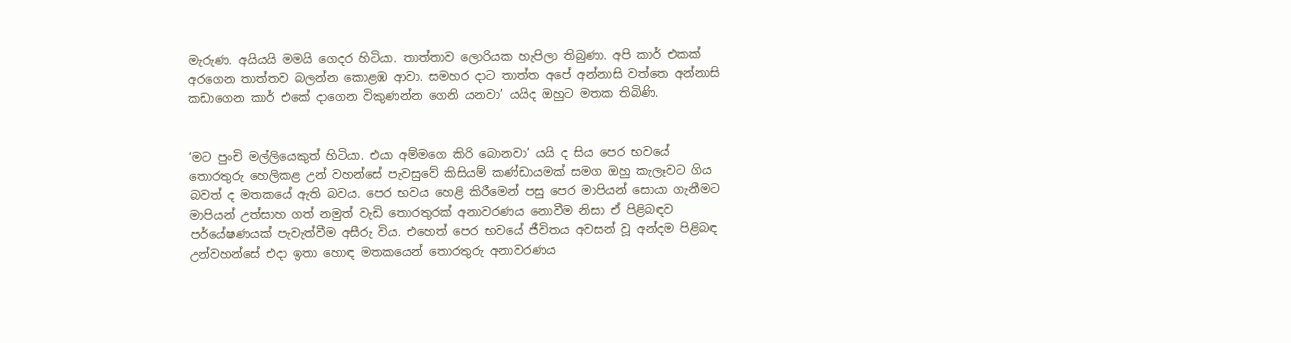මැරුණ. අයියයි මමයි ගෙදර හිටියා. තාත්තාව ලොරියක හැපිලා තිබුණා. අපි කාර් එකක් අරගෙන තාත්තව බලන්න කොළඹ ආවා. සමහර දාට තාත්ත අපේ අන්නාසි වත්තෙ අන්නාසි කඩාගෙන කාර් එකේ දාගෙන විකුණන්න ගෙනි යනවා’ යයිද ඔහුට මතක තිබිණි.


‘මට පුංචි මල්ලියෙකුත් හිටියා. එයා අම්මගෙ කිරි බොනවා’ යයි ද සිය පෙර භවයේ තොරතුරු හෙලිකළ උන් වහන්සේ පැවසුවේ කිසියම් කණ්ඩායමක් සමග ඔහු කැලෑවට ගිය බවත් ද මතකයේ ඇති බවය. පෙර භවය හෙළි කිරීමෙන් පසු පෙර මාපියන් සොයා ගැනීමට මාපියන් උත්සාහ ගත් නමුත් වැඩි තොරතුරක් අනාවරණය නොවීම නිසා ඒ පිළිබඳව පර්යේෂණයක් පැවැත්වීම අසීරු විය. එහෙත් පෙර භවයේ ජීවිතය අවසන් වූ අන්දම පිළිබඳ උන්වහන්සේ එදා ඉතා හොඳ මතකයෙන් තොරතුරු අනාවරණය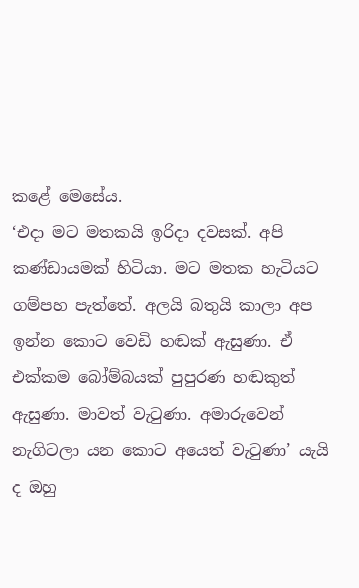කළේ මෙසේය.
‘එදා මට මතකයි ඉරිදා දවසක්. අපි කණ්ඩායමක් හිටියා. මට මතක හැටියට ගම්පහ පැත්තේ. අලයි බතුයි කාලා අප ඉන්න කොට වෙඩි හඬක් ඇසුණා. ඒ එක්කම බෝම්බයක් පුපුරණ හඬකුත් ඇසුණා. මාවත් වැටුණා. අමාරුවෙන් නැගිටලා යන කොට අයෙත් වැටුණා’ යැයි ද ඔහු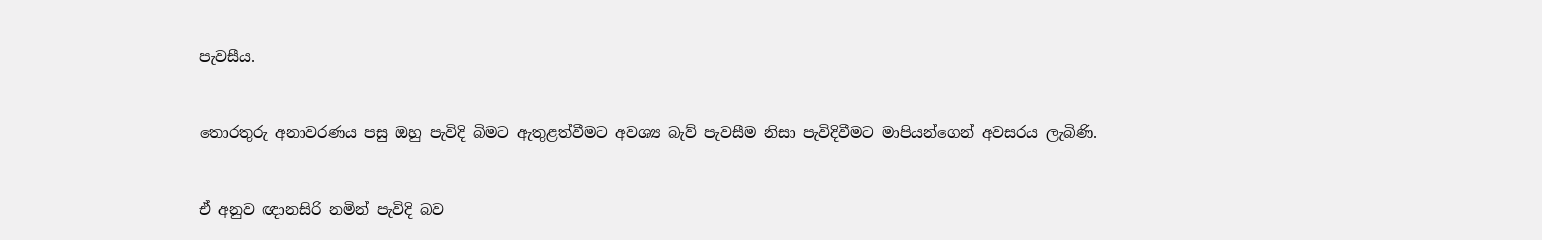පැවසීය.


තොරතුරු අනාවරණය පසු ඔහු පැවිදි බිමට ඇතුළත්වීමට අවශ්‍ය බැව් පැවසීම නිසා පැවිදිවීමට මාපියන්ගෙන් අවසරය ලැබිණි.


ඒ අනුව ඥානසිරි නමින් පැවිදි බව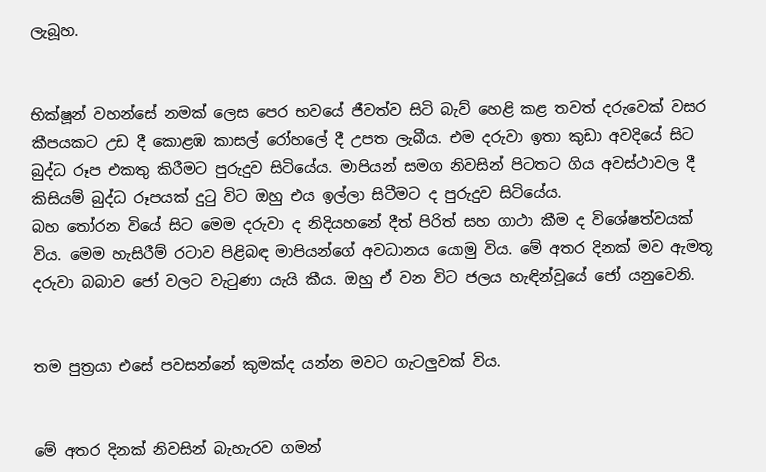ලැබූහ.


භික්ෂූන් වහන්සේ නමක් ලෙස පෙර භවයේ ජීවත්ව සිටි බැව් හෙළි කළ තවත් දරුවෙක් වසර කීපයකට උඩ දී කොළඹ කාසල් රෝහලේ දී උපත ලැබීය. එම දරුවා ඉතා කුඩා අවදියේ සිට බුද්ධ රූප එකතු කිරීමට පුරුදුව සිටියේය. මාපියන් සමග නිවසින් පිටතට ගිය අවස්ථාවල දී කිසියම් බුද්ධ රූපයක් දුටු විට ඔහු එය ඉල්ලා සිටීමට ද පුරුදුව සිටියේය.
බහ තෝරන වියේ සිට මෙම දරුවා ද නිදියහනේ දීත් පිරිත් සහ ගාථා කීම ද විශේෂත්වයක් විය. මෙම හැසිරීම් රටාව පිළිබඳ මාපියන්ගේ අවධානය යොමු විය. මේ අතර දිනක් මව ඇමතූ දරුවා බබාව ජෝ වලට වැටුණා යැයි කීය. ඔහු ඒ වන විට ජලය හැඳින්වූයේ ජෝ යනුවෙනි.


තම පුත්‍රයා එසේ පවසන්නේ කුමක්ද යන්න මවට ගැටලුවක් විය.


මේ අතර දිනක් නිවසින් බැහැරව ගමන්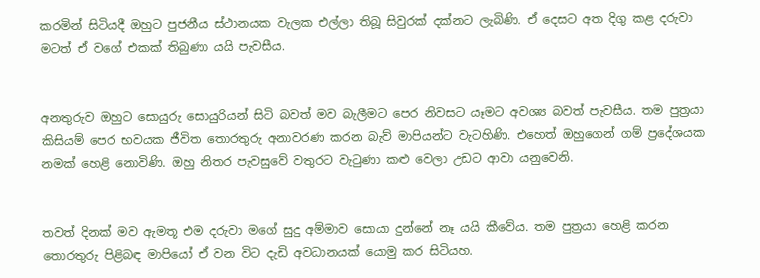කරමින් සිටියදී ඔහුට පුජනීය ස්ථානයක වැලක එල්ලා තිබූ සිවුරක් දක්නට ලැබිණි. ඒ දෙසට අත දිගු කළ දරුවා මටත් ඒ වගේ එකක් තිබුණා යයි පැවසීය.


අනතුරුව ඔහුට සොයුරු සොයුරියන් සිටි බවත් මව බැලීමට පෙර නිවසට යෑමට අවශ්‍ය බවත් පැවසීය. තම පුත්‍රයා කිසියම් පෙර භවයක ජීවිත තොරතුරු අනාවරණ කරන බැව් මාපියන්ට වැටහිණි. එහෙත් ඔහුගෙන් ගම් ප්‍රදේශයක නමක් හෙළි නොවිණි. ඔහු නිතර පැවසුවේ වතුරට වැටුණා කළු වෙලා උඩට ආවා යනුවෙනි.


තවත් දිනක් මව ඇමතූ එම දරුවා මගේ සුදු අම්මාව සොයා දුන්නේ නෑ යයි කීවේය. තම පුත්‍රයා හෙළි කරන තොරතුරු පිළිබඳ මාපියෝ ඒ වන විට දැඩි අවධානයක් යොමු කර සිටියහ.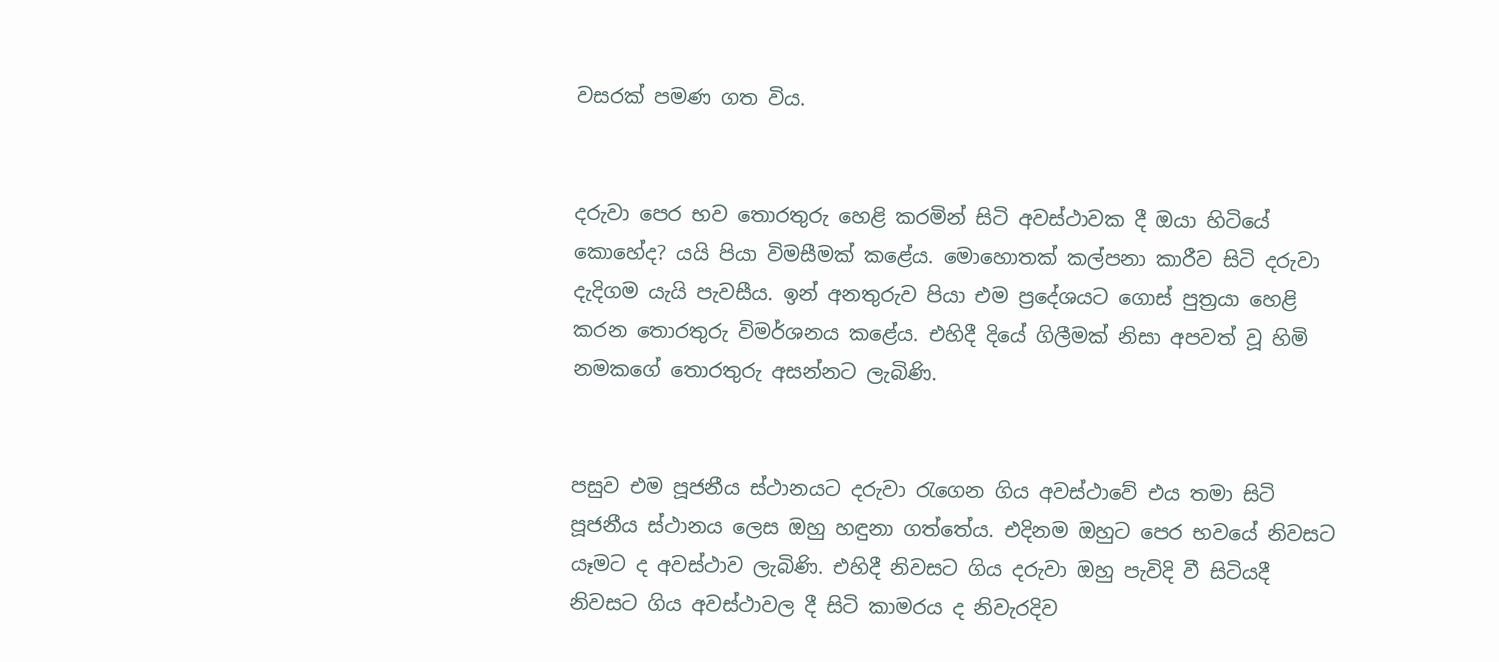වසරක් පමණ ගත විය.


දරුවා පෙර භව තොරතුරු හෙළි කරමින් සිටි අවස්ථාවක දී ඔයා හිටියේ කොහේද? යයි පියා විමසීමක් කළේය. මොහොතක් කල්පනා කාරීව සිටි දරුවා දැදිගම යැයි පැවසීය. ඉන් අනතුරුව පියා එම ප්‍රදේශයට ගොස් පුත්‍රයා හෙළි කරන තොරතුරු විමර්ශනය කළේය. එහිදී දියේ ගිලීමක් නිසා අපවත් වූ හිමි නමකගේ තොරතුරු අසන්නට ලැබිණි.


පසුව එම පූජනීය ස්ථානයට දරුවා රැගෙන ගිය අවස්ථාවේ එය තමා සිටි පූජනීය ස්ථානය ලෙස ඔහු හඳුනා ගත්තේය. එදිනම ඔහුට පෙර භවයේ නිවසට යෑමට ද අවස්ථාව ලැබිණි. එහිදී නිවසට ගිය දරුවා ඔහු පැවිදි වී සිටියදී නිවසට ගිය අවස්ථාවල දී සිටි කාමරය ද නිවැරදිව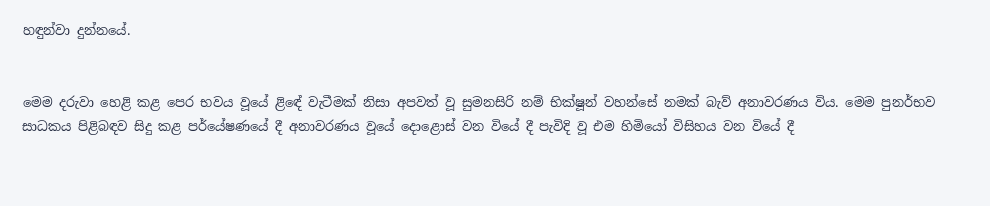හඳුන්වා දුන්නයේ.


මෙම දරුවා හෙළි කළ පෙර භවය වූයේ ළිඳේ වැටීමක් නිසා අපවත් වූ සුමනසිරි නම් භික්ෂූන් වහන්සේ නමක් බැව් අනාවරණය විය. මෙම පුනර්භව සාධකය පිළිබඳව සිදු කළ පර්යේෂණයේ දී අනාවරණය වූයේ දොළොස් වන වියේ දී පැවිදි වූ එම හිමියෝ විසිහය වන වියේ දී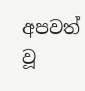අපවත් වූ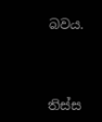බවය.




තිස්ස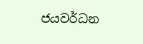ජයවර්ධන